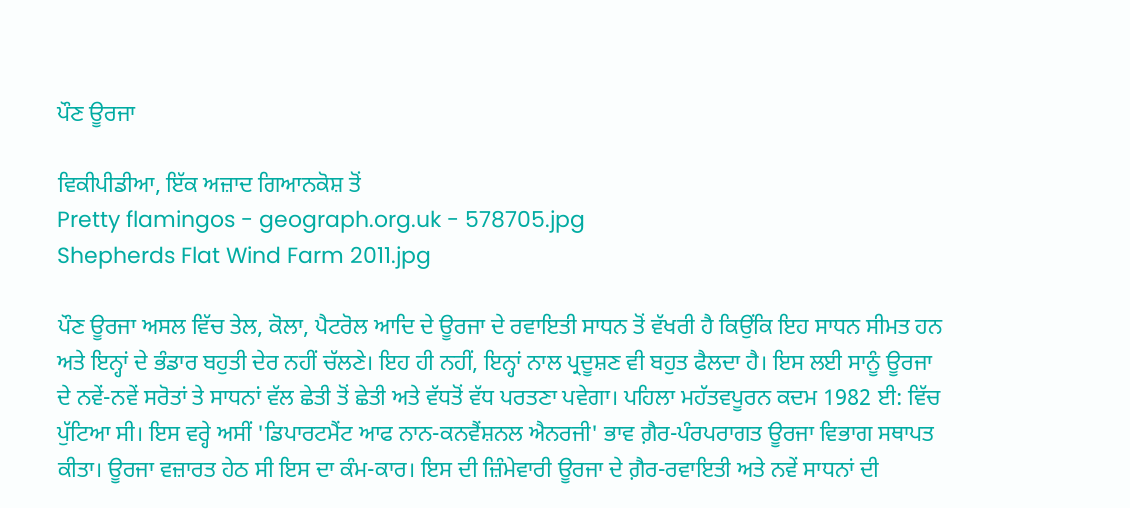ਪੌਣ ਊਰਜਾ

ਵਿਕੀਪੀਡੀਆ, ਇੱਕ ਅਜ਼ਾਦ ਗਿਆਨਕੋਸ਼ ਤੋਂ
Pretty flamingos - geograph.org.uk - 578705.jpg
Shepherds Flat Wind Farm 2011.jpg

ਪੌਣ ਊਰਜਾ ਅਸਲ ਵਿੱਚ ਤੇਲ, ਕੋਲਾ, ਪੈਟਰੋਲ ਆਦਿ ਦੇ ਊਰਜਾ ਦੇ ਰਵਾਇਤੀ ਸਾਧਨ ਤੋਂ ਵੱਖਰੀ ਹੈ ਕਿਉਂਕਿ ਇਹ ਸਾਧਨ ਸੀਮਤ ਹਨ ਅਤੇ ਇਨ੍ਹਾਂ ਦੇ ਭੰਡਾਰ ਬਹੁਤੀ ਦੇਰ ਨਹੀਂ ਚੱਲਣੇ। ਇਹ ਹੀ ਨਹੀਂ, ਇਨ੍ਹਾਂ ਨਾਲ ਪ੍ਰਦੂਸ਼ਣ ਵੀ ਬਹੁਤ ਫੈਲਦਾ ਹੈ। ਇਸ ਲਈ ਸਾਨੂੰ ਊਰਜਾ ਦੇ ਨਵੇਂ-ਨਵੇਂ ਸਰੋਤਾਂ ਤੇ ਸਾਧਨਾਂ ਵੱਲ ਛੇਤੀ ਤੋਂ ਛੇਤੀ ਅਤੇ ਵੱਧਤੋਂ ਵੱਧ ਪਰਤਣਾ ਪਵੇਗਾ। ਪਹਿਲਾ ਮਹੱਤਵਪੂਰਨ ਕਦਮ 1982 ਈ: ਵਿੱਚ ਪੁੱਟਿਆ ਸੀ। ਇਸ ਵਰ੍ਹੇ ਅਸੀਂ 'ਡਿਪਾਰਟਮੈਂਟ ਆਫ ਨਾਨ-ਕਨਵੈਂਸ਼ਨਲ ਐਨਰਜੀ' ਭਾਵ ਗ਼ੈਰ-ਪੰਰਪਰਾਗਤ ਊਰਜਾ ਵਿਭਾਗ ਸਥਾਪਤ ਕੀਤਾ। ਊਰਜਾ ਵਜ਼ਾਰਤ ਹੇਠ ਸੀ ਇਸ ਦਾ ਕੰਮ-ਕਾਰ। ਇਸ ਦੀ ਜ਼ਿੰਮੇਵਾਰੀ ਊਰਜਾ ਦੇ ਗ਼ੈਰ-ਰਵਾਇਤੀ ਅਤੇ ਨਵੇਂ ਸਾਧਨਾਂ ਦੀ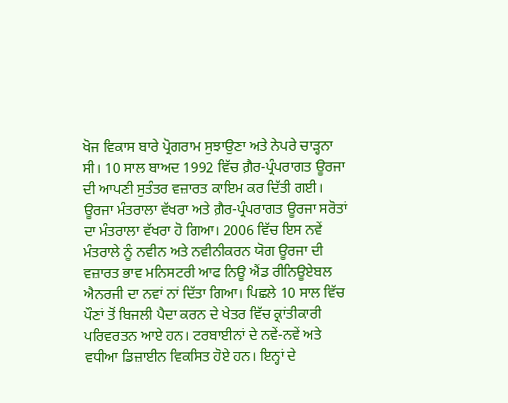ਖੋਜ ਵਿਕਾਸ ਬਾਰੇ ਪ੍ਰੋਗਰਾਮ ਸੁਝਾਉਣਾ ਅਤੇ ਨੇਪਰੇ ਚਾੜ੍ਹਨਾ ਸੀ। 10 ਸਾਲ ਬਾਅਦ 1992 ਵਿੱਚ ਗ਼ੈਰ-ਪ੍ਰੰਪਰਾਗਤ ਊਰਜਾ ਦੀ ਆਪਣੀ ਸੁਤੰਤਰ ਵਜ਼ਾਰਤ ਕਾਇਮ ਕਰ ਦਿੱਤੀ ਗਈ। ਊਰਜਾ ਮੰਤਰਾਲਾ ਵੱਖਰਾ ਅਤੇ ਗ਼ੈਰ-ਪ੍ਰੰਪਰਾਗਤ ਊਰਜਾ ਸਰੋਤਾਂ ਦਾ ਮੰਤਰਾਲਾ ਵੱਖਰਾ ਹੋ ਗਿਆ। 2006 ਵਿੱਚ ਇਸ ਨਵੇਂ ਮੰਤਰਾਲੇ ਨੂੰ ਨਵੀਨ ਅਤੇ ਨਵੀਨੀਕਰਨ ਯੋਗ ਊਰਜਾ ਦੀ ਵਜ਼ਾਰਤ ਭਾਵ ਮਨਿਸਟਰੀ ਆਫ ਨਿਊ ਐਂਡ ਰੀਨਿਊਏਬਲ ਐਨਰਜੀ ਦਾ ਨਵਾਂ ਨਾਂ ਦਿੱਤਾ ਗਿਆ। ਪਿਛਲੇ 10 ਸਾਲ ਵਿੱਚ ਪੌਣਾਂ ਤੋਂ ਬਿਜਲੀ ਪੈਦਾ ਕਰਨ ਦੇ ਖੇਤਰ ਵਿੱਚ ਕ੍ਰਾਂਤੀਕਾਰੀ ਪਰਿਵਰਤਨ ਆਏ ਹਨ। ਟਰਬਾਈਨਾਂ ਦੇ ਨਵੇਂ-ਨਵੇਂ ਅਤੇ ਵਧੀਆ ਡਿਜ਼ਾਈਨ ਵਿਕਸਿਤ ਹੋਏ ਹਨ। ਇਨ੍ਹਾਂ ਦੇ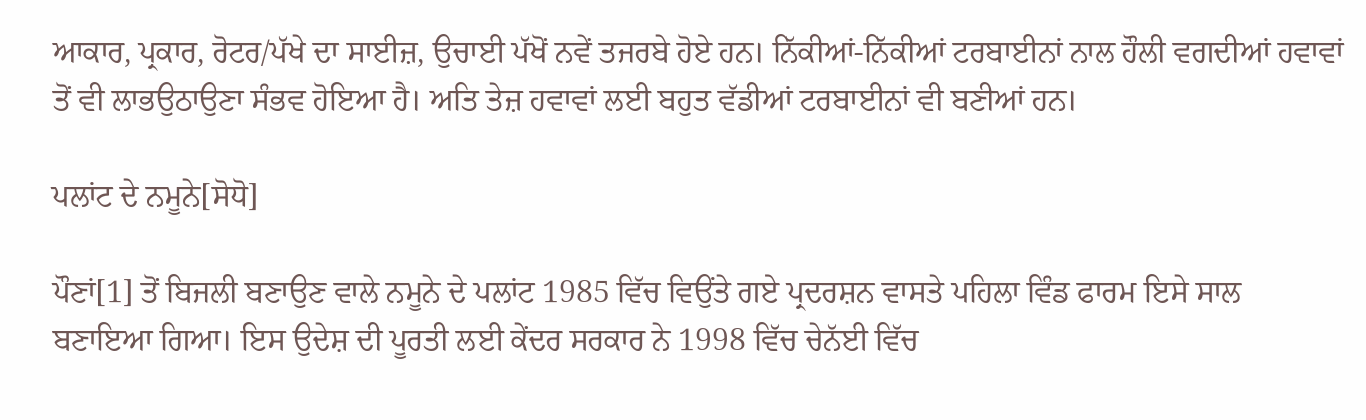ਆਕਾਰ, ਪ੍ਰਕਾਰ, ਰੋਟਰ/ਪੱਖੇ ਦਾ ਸਾਈਜ਼, ਉਚਾਈ ਪੱਖੋਂ ਨਵੇਂ ਤਜਰਬੇ ਹੋਏ ਹਨ। ਨਿੱਕੀਆਂ-ਨਿੱਕੀਆਂ ਟਰਬਾਈਨਾਂ ਨਾਲ ਹੌਲੀ ਵਗਦੀਆਂ ਹਵਾਵਾਂ ਤੋਂ ਵੀ ਲਾਭਉਠਾਉਣਾ ਸੰਭਵ ਹੋਇਆ ਹੈ। ਅਤਿ ਤੇਜ਼ ਹਵਾਵਾਂ ਲਈ ਬਹੁਤ ਵੱਡੀਆਂ ਟਰਬਾਈਨਾਂ ਵੀ ਬਣੀਆਂ ਹਨ।

ਪਲਾਂਟ ਦੇ ਨਮੂਨੇ[ਸੋਧੋ]

ਪੌਣਾਂ[1] ਤੋਂ ਬਿਜਲੀ ਬਣਾਉਣ ਵਾਲੇ ਨਮੂਨੇ ਦੇ ਪਲਾਂਟ 1985 ਵਿੱਚ ਵਿਉਂਤੇ ਗਏ ਪ੍ਰਦਰਸ਼ਨ ਵਾਸਤੇ ਪਹਿਲਾ ਵਿੰਡ ਫਾਰਮ ਇਸੇ ਸਾਲ ਬਣਾਇਆ ਗਿਆ। ਇਸ ਉਦੇਸ਼ ਦੀ ਪੂਰਤੀ ਲਈ ਕੇਂਦਰ ਸਰਕਾਰ ਨੇ 1998 ਵਿੱਚ ਚੇਨੱਈ ਵਿੱਚ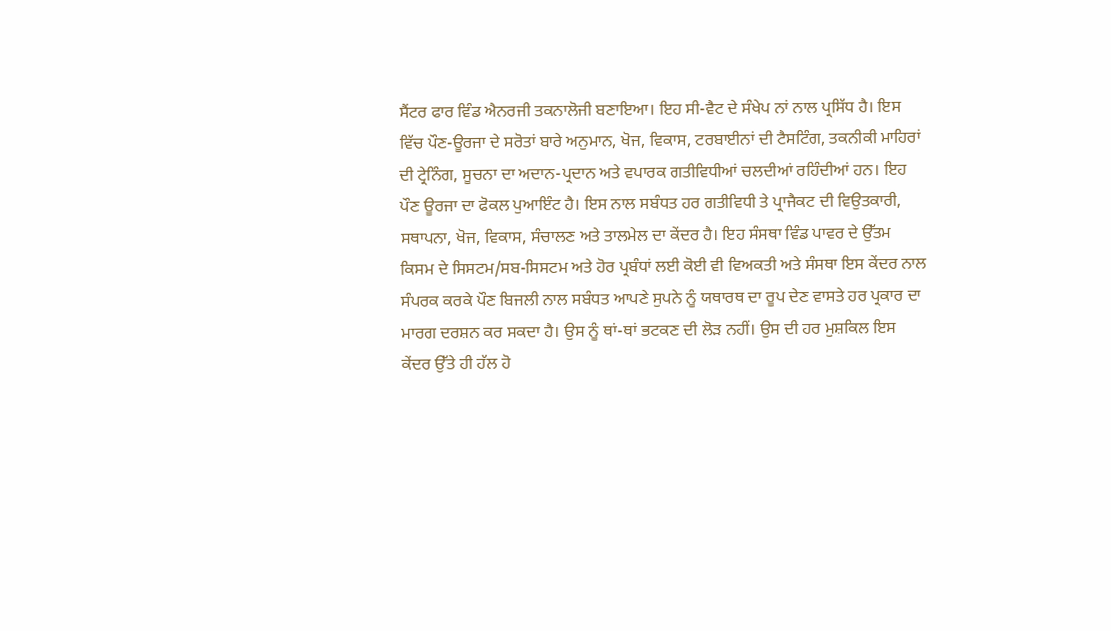ਸੈਂਟਰ ਫਾਰ ਵਿੰਡ ਐਨਰਜੀ ਤਕਨਾਲੋਜੀ ਬਣਾਇਆ। ਇਹ ਸੀ-ਵੈਟ ਦੇ ਸੰਖੇਪ ਨਾਂ ਨਾਲ ਪ੍ਰਸਿੱਧ ਹੈ। ਇਸ ਵਿੱਚ ਪੌਣ-ਊਰਜਾ ਦੇ ਸਰੋਤਾਂ ਬਾਰੇ ਅਨੁਮਾਨ, ਖੋਜ, ਵਿਕਾਸ, ਟਰਬਾਈਨਾਂ ਦੀ ਟੈਸਟਿੰਗ, ਤਕਨੀਕੀ ਮਾਹਿਰਾਂ ਦੀ ਟ੍ਰੇਨਿੰਗ, ਸੂਚਨਾ ਦਾ ਅਦਾਨ-ਪ੍ਰਦਾਨ ਅਤੇ ਵਪਾਰਕ ਗਤੀਵਿਧੀਆਂ ਚਲਦੀਆਂ ਰਹਿੰਦੀਆਂ ਹਨ। ਇਹ ਪੌਣ ਊਰਜਾ ਦਾ ਫੋਕਲ ਪੁਆਇੰਟ ਹੈ। ਇਸ ਨਾਲ ਸਬੰਧਤ ਹਰ ਗਤੀਵਿਧੀ ਤੇ ਪ੍ਰਾਜੈਕਟ ਦੀ ਵਿਉਤਕਾਰੀ, ਸਥਾਪਨਾ, ਖੋਜ, ਵਿਕਾਸ, ਸੰਚਾਲਣ ਅਤੇ ਤਾਲਮੇਲ ਦਾ ਕੇਂਦਰ ਹੈ। ਇਹ ਸੰਸਥਾ ਵਿੰਡ ਪਾਵਰ ਦੇ ਉੱਤਮ ਕਿਸਮ ਦੇ ਸਿਸਟਮ/ਸਬ-ਸਿਸਟਮ ਅਤੇ ਹੋਰ ਪ੍ਰਬੰਧਾਂ ਲਈ ਕੋਈ ਵੀ ਵਿਅਕਤੀ ਅਤੇ ਸੰਸਥਾ ਇਸ ਕੇਂਦਰ ਨਾਲ ਸੰਪਰਕ ਕਰਕੇ ਪੌਣ ਬਿਜਲੀ ਨਾਲ ਸਬੰਧਤ ਆਪਣੇ ਸੁਪਨੇ ਨੂੰ ਯਥਾਰਥ ਦਾ ਰੂਪ ਦੇਣ ਵਾਸਤੇ ਹਰ ਪ੍ਰਕਾਰ ਦਾ ਮਾਰਗ ਦਰਸ਼ਨ ਕਰ ਸਕਦਾ ਹੈ। ਉਸ ਨੂੰ ਥਾਂ-ਥਾਂ ਭਟਕਣ ਦੀ ਲੋੜ ਨਹੀਂ। ਉਸ ਦੀ ਹਰ ਮੁਸ਼ਕਿਲ ਇਸ ਕੇਂਦਰ ਉੱਤੇ ਹੀ ਹੱਲ ਹੋ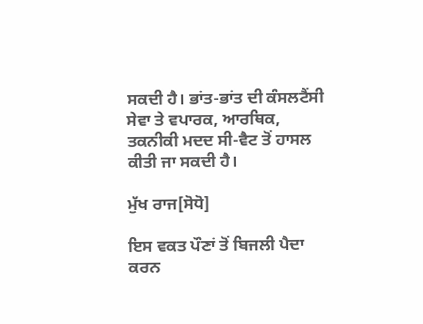ਸਕਦੀ ਹੈ। ਭਾਂਤ-ਭਾਂਤ ਦੀ ਕੰਸਲਟੈਂਸੀ ਸੇਵਾ ਤੇ ਵਪਾਰਕ, ਆਰਥਿਕ, ਤਕਨੀਕੀ ਮਦਦ ਸੀ-ਵੈਟ ਤੋਂ ਹਾਸਲ ਕੀਤੀ ਜਾ ਸਕਦੀ ਹੈ।

ਮੁੱਖ ਰਾਜ[ਸੋਧੋ]

ਇਸ ਵਕਤ ਪੌਣਾਂ ਤੋਂ ਬਿਜਲੀ ਪੈਦਾ ਕਰਨ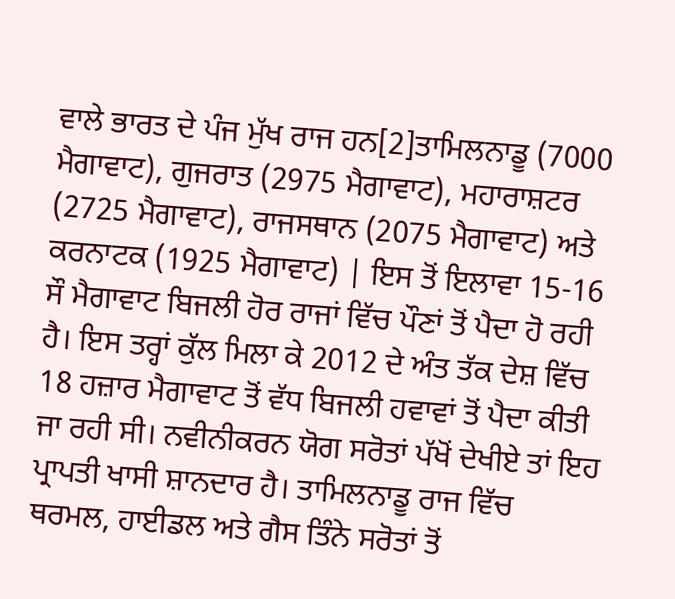ਵਾਲੇ ਭਾਰਤ ਦੇ ਪੰਜ ਮੁੱਖ ਰਾਜ ਹਨ[2]ਤਾਮਿਲਨਾਡੂ (7000 ਮੈਗਾਵਾਟ), ਗੁਜਰਾਤ (2975 ਮੈਗਾਵਾਟ), ਮਹਾਰਾਸ਼ਟਰ (2725 ਮੈਗਾਵਾਟ), ਰਾਜਸਥਾਨ (2075 ਮੈਗਾਵਾਟ) ਅਤੇ ਕਰਨਾਟਕ (1925 ਮੈਗਾਵਾਟ) | ਇਸ ਤੋਂ ਇਲਾਵਾ 15-16 ਸੌ ਮੈਗਾਵਾਟ ਬਿਜਲੀ ਹੋਰ ਰਾਜਾਂ ਵਿੱਚ ਪੌਣਾਂ ਤੋਂ ਪੈਦਾ ਹੋ ਰਹੀ ਹੈ। ਇਸ ਤਰ੍ਹਾਂ ਕੁੱਲ ਮਿਲਾ ਕੇ 2012 ਦੇ ਅੰਤ ਤੱਕ ਦੇਸ਼ ਵਿੱਚ 18 ਹਜ਼ਾਰ ਮੈਗਾਵਾਟ ਤੋਂ ਵੱਧ ਬਿਜਲੀ ਹਵਾਵਾਂ ਤੋਂ ਪੈਦਾ ਕੀਤੀ ਜਾ ਰਹੀ ਸੀ। ਨਵੀਨੀਕਰਨ ਯੋਗ ਸਰੋਤਾਂ ਪੱਖੋਂ ਦੇਖੀਏ ਤਾਂ ਇਹ ਪ੍ਰਾਪਤੀ ਖਾਸੀ ਸ਼ਾਨਦਾਰ ਹੈ। ਤਾਮਿਲਨਾਡੂ ਰਾਜ ਵਿੱਚ ਥਰਮਲ, ਹਾਈਡਲ ਅਤੇ ਗੈਸ ਤਿੰਨੇ ਸਰੋਤਾਂ ਤੋਂ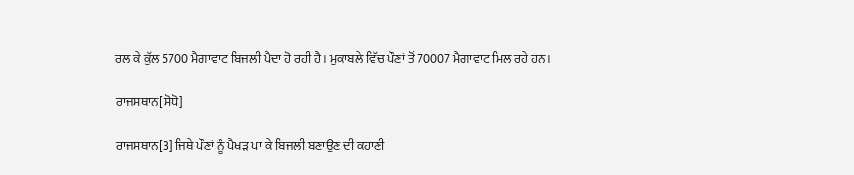ਰਲ ਕੇ ਕੁੱਲ 5700 ਮੈਗਾਵਾਟ ਬਿਜਲੀ ਪੈਦਾ ਹੋ ਰਹੀ ਹੈ। ਮੁਕਾਬਲੇ ਵਿੱਚ ਪੌਣਾਂ ਤੋਂ 70007 ਮੈਗਾਵਾਟ ਮਿਲ ਰਹੇ ਹਨ।

ਰਾਜਸਥਾਨ[ਸੋਧੋ]

ਰਾਜਸਥਾਨ[3] ਜਿਥੇ ਪੌਣਾਂ ਨੂੰ ਪੈਖੜ ਪਾ ਕੇ ਬਿਜਲੀ ਬਣਾਉਣ ਦੀ ਕਹਾਣੀ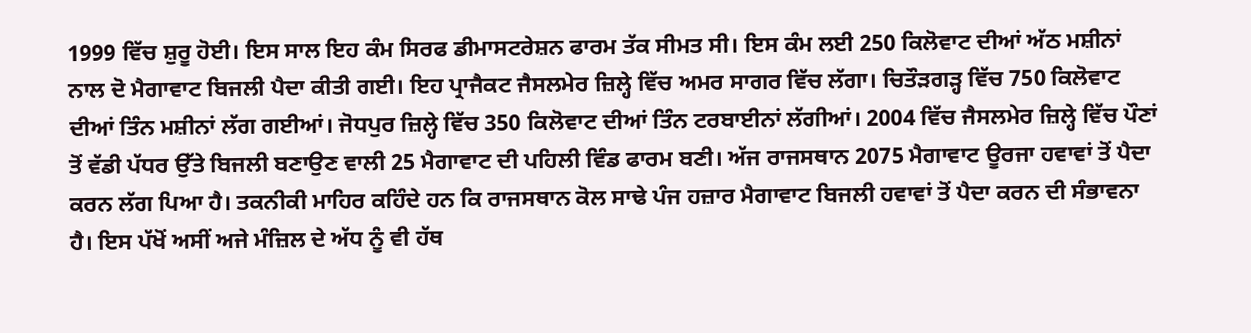1999 ਵਿੱਚ ਸ਼ੁਰੂ ਹੋਈ। ਇਸ ਸਾਲ ਇਹ ਕੰਮ ਸਿਰਫ ਡੀਮਾਸਟਰੇਸ਼ਨ ਫਾਰਮ ਤੱਕ ਸੀਮਤ ਸੀ। ਇਸ ਕੰਮ ਲਈ 250 ਕਿਲੋਵਾਟ ਦੀਆਂ ਅੱਠ ਮਸ਼ੀਨਾਂ ਨਾਲ ਦੋ ਮੈਗਾਵਾਟ ਬਿਜਲੀ ਪੈਦਾ ਕੀਤੀ ਗਈ। ਇਹ ਪ੍ਰਾਜੈਕਟ ਜੈਸਲਮੇਰ ਜ਼ਿਲ੍ਹੇ ਵਿੱਚ ਅਮਰ ਸਾਗਰ ਵਿੱਚ ਲੱਗਾ। ਚਿਤੌੜਗੜ੍ਹ ਵਿੱਚ 750 ਕਿਲੋਵਾਟ ਦੀਆਂ ਤਿੰਨ ਮਸ਼ੀਨਾਂ ਲੱਗ ਗਈਆਂ। ਜੋਧਪੁਰ ਜ਼ਿਲ੍ਹੇ ਵਿੱਚ 350 ਕਿਲੋਵਾਟ ਦੀਆਂ ਤਿੰਨ ਟਰਬਾਈਨਾਂ ਲੱਗੀਆਂ। 2004 ਵਿੱਚ ਜੈਸਲਮੇਰ ਜ਼ਿਲ੍ਹੇ ਵਿੱਚ ਪੌਣਾਂ ਤੋਂ ਵੱਡੀ ਪੱਧਰ ਉੱਤੇ ਬਿਜਲੀ ਬਣਾਉਣ ਵਾਲੀ 25 ਮੈਗਾਵਾਟ ਦੀ ਪਹਿਲੀ ਵਿੰਡ ਫਾਰਮ ਬਣੀ। ਅੱਜ ਰਾਜਸਥਾਨ 2075 ਮੈਗਾਵਾਟ ਊਰਜਾ ਹਵਾਵਾਂ ਤੋਂ ਪੈਦਾ ਕਰਨ ਲੱਗ ਪਿਆ ਹੈ। ਤਕਨੀਕੀ ਮਾਹਿਰ ਕਹਿੰਦੇ ਹਨ ਕਿ ਰਾਜਸਥਾਨ ਕੋਲ ਸਾਢੇ ਪੰਜ ਹਜ਼ਾਰ ਮੈਗਾਵਾਟ ਬਿਜਲੀ ਹਵਾਵਾਂ ਤੋਂ ਪੈਦਾ ਕਰਨ ਦੀ ਸੰਭਾਵਨਾ ਹੈ। ਇਸ ਪੱਖੋਂ ਅਸੀਂ ਅਜੇ ਮੰਜ਼ਿਲ ਦੇ ਅੱਧ ਨੂੰ ਵੀ ਹੱਥ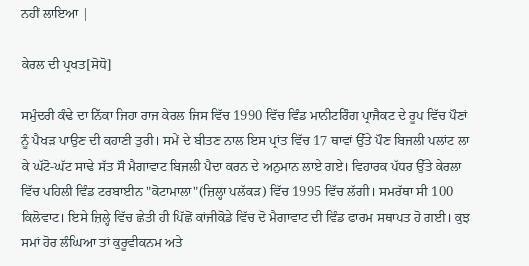ਨਹੀਂ ਲਾਇਆ |

ਕੇਰਲ ਦੀ ਪ੍ਰਖਤ[ਸੋਧੋ]

ਸਮੁੰਦਰੀ ਕੰਢੇ ਦਾ ਨਿੱਕਾ ਜਿਹਾ ਰਾਜ ਕੇਰਲ ਜਿਸ ਵਿੱਚ 1990 ਵਿੱਚ ਵਿੰਡ ਮਾਨੀਟਰਿੰਗ ਪ੍ਰਾਜੈਕਟ ਦੇ ਰੂਪ ਵਿੱਚ ਪੌਣਾਂ ਨੂੰ ਪੈਖੜ ਪਾਉਣ ਦੀ ਕਹਾਣੀ ਤੁਰੀ। ਸਮੇਂ ਦੇ ਬੀਤਣ ਨਾਲ ਇਸ ਪ੍ਰਾਂਤ ਵਿੱਚ 17 ਥਾਵਾਂ ਉੱਤੇ ਪੌਣ ਬਿਜਲੀ ਪਲਾਂਟ ਲਾ ਕੇ ਘੱਟੋ-ਘੱਟ ਸਾਢੇ ਸੱਤ ਸੌ ਮੈਗਾਵਾਟ ਬਿਜਲੀ ਪੈਦਾ ਕਰਨ ਦੇ ਅਨੁਮਾਨ ਲਾਏ ਗਏ। ਵਿਹਾਰਕ ਪੱਧਰ ਉੱਤੇ ਕੇਰਲਾ ਵਿੱਚ ਪਹਿਲੀ ਵਿੰਡ ਟਰਬਾਈਨ "ਕੋਟਾਮਾਲਾ"(ਜ਼ਿਲ੍ਹਾ ਪਲੱਕੜ) ਵਿੱਚ 1995 ਵਿੱਚ ਲੱਗੀ। ਸਮਰੱਥਾ ਸੀ 100 ਕਿਲੋਵਾਟ। ਇਸੇ ਜ਼ਿਲ੍ਹੇ ਵਿੱਚ ਛੇਤੀ ਹੀ ਪਿੱਛੋਂ ਕਾਂਜੀਕੋਡੇ ਵਿੱਚ ਦੋ ਮੈਗਾਵਾਟ ਦੀ ਵਿੰਡ ਫਾਰਮ ਸਥਾਪਤ ਹੋ ਗਈ। ਕੁਝ ਸਮਾਂ ਹੋਰ ਲੰਘਿਆ ਤਾਂ ਕੁਰੂਵੀਕਨਮ ਅਤੇ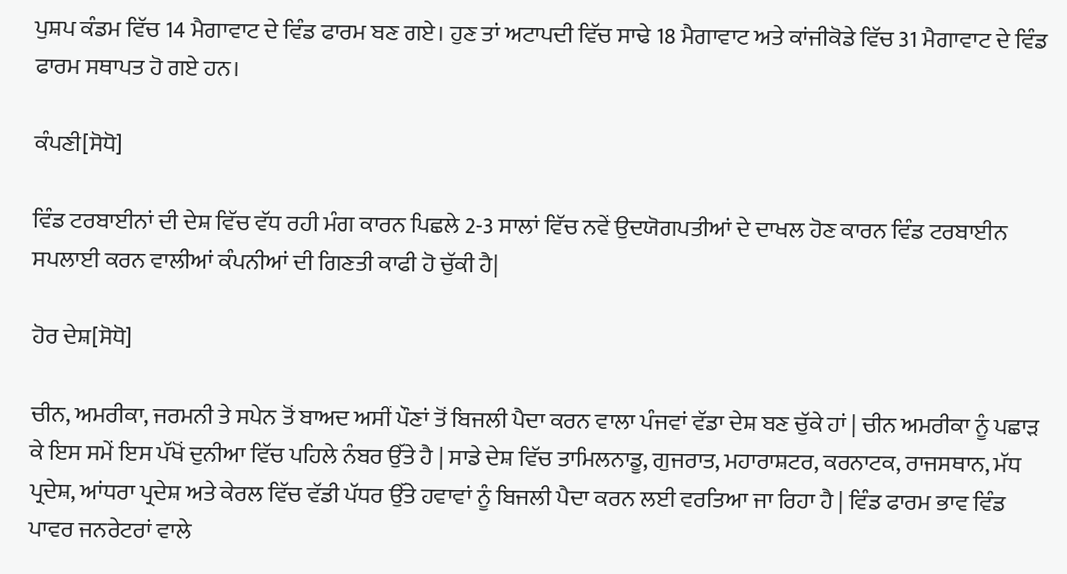ਪੁਸ਼ਪ ਕੰਡਮ ਵਿੱਚ 14 ਮੈਗਾਵਾਟ ਦੇ ਵਿੰਡ ਫਾਰਮ ਬਣ ਗਏ। ਹੁਣ ਤਾਂ ਅਟਾਪਦੀ ਵਿੱਚ ਸਾਢੇ 18 ਮੈਗਾਵਾਟ ਅਤੇ ਕਾਂਜੀਕੋਡੇ ਵਿੱਚ 31 ਮੈਗਾਵਾਟ ਦੇ ਵਿੰਡ ਫਾਰਮ ਸਥਾਪਤ ਹੋ ਗਏ ਹਨ।

ਕੰਪਣੀ[ਸੋਧੋ]

ਵਿੰਡ ਟਰਬਾਈਨਾਂ ਦੀ ਦੇਸ਼ ਵਿੱਚ ਵੱਧ ਰਹੀ ਮੰਗ ਕਾਰਨ ਪਿਛਲੇ 2-3 ਸਾਲਾਂ ਵਿੱਚ ਨਵੇਂ ਉਦਯੋਗਪਤੀਆਂ ਦੇ ਦਾਖਲ ਹੋਣ ਕਾਰਨ ਵਿੰਡ ਟਰਬਾਈਨ ਸਪਲਾਈ ਕਰਨ ਵਾਲੀਆਂ ਕੰਪਨੀਆਂ ਦੀ ਗਿਣਤੀ ਕਾਫੀ ਹੋ ਚੁੱਕੀ ਹੈ|

ਹੋਰ ਦੇਸ਼[ਸੋਧੋ]

ਚੀਨ, ਅਮਰੀਕਾ, ਜਰਮਨੀ ਤੇ ਸਪੇਨ ਤੋਂ ਬਾਅਦ ਅਸੀਂ ਪੌਣਾਂ ਤੋਂ ਬਿਜਲੀ ਪੈਦਾ ਕਰਨ ਵਾਲਾ ਪੰਜਵਾਂ ਵੱਡਾ ਦੇਸ਼ ਬਣ ਚੁੱਕੇ ਹਾਂ | ਚੀਨ ਅਮਰੀਕਾ ਨੂੰ ਪਛਾੜ ਕੇ ਇਸ ਸਮੇਂ ਇਸ ਪੱਖੋਂ ਦੁਨੀਆ ਵਿੱਚ ਪਹਿਲੇ ਨੰਬਰ ਉੱਤੇ ਹੈ | ਸਾਡੇ ਦੇਸ਼ ਵਿੱਚ ਤਾਮਿਲਨਾਡੂ, ਗੁਜਰਾਤ, ਮਹਾਰਾਸ਼ਟਰ, ਕਰਨਾਟਕ, ਰਾਜਸਥਾਨ, ਮੱਧ ਪ੍ਰਦੇਸ਼, ਆਂਧਰਾ ਪ੍ਰਦੇਸ਼ ਅਤੇ ਕੇਰਲ ਵਿੱਚ ਵੱਡੀ ਪੱਧਰ ਉੱਤੇ ਹਵਾਵਾਂ ਨੂੰ ਬਿਜਲੀ ਪੈਦਾ ਕਰਨ ਲਈ ਵਰਤਿਆ ਜਾ ਰਿਹਾ ਹੈ | ਵਿੰਡ ਫਾਰਮ ਭਾਵ ਵਿੰਡ ਪਾਵਰ ਜਨਰੇਟਰਾਂ ਵਾਲੇ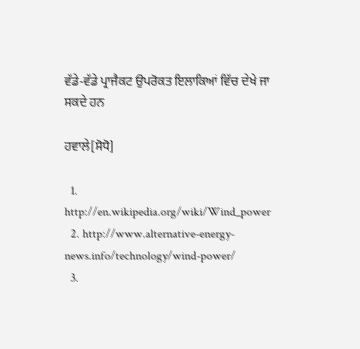ਵੱਡੇ-ਵੱਡੇ ਪ੍ਰਾਜੈਕਟ ਉਪਰੋਕਤ ਇਲਾਕਿਆਂ ਵਿੱਚ ਦੇਖੇ ਜਾ ਸਕਦੇ ਹਨ

ਹਵਾਲੇ[ਸੋਧੋ]

  1. http://en.wikipedia.org/wiki/Wind_power
  2. http://www.alternative-energy-news.info/technology/wind-power/
  3.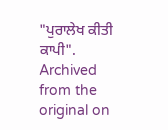"ਪੁਰਾਲੇਖ ਕੀਤੀ ਕਾਪੀ". Archived from the original on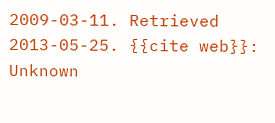2009-03-11. Retrieved 2013-05-25. {{cite web}}: Unknown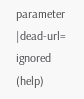parameter |dead-url= ignored (help)